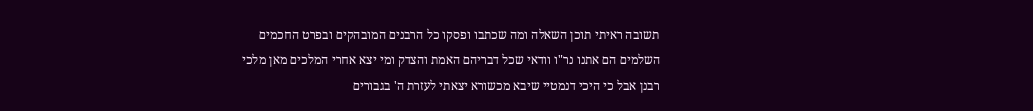תשובה ראיתי תוכן השאלה ומה שכתבו ופסקו כל הרבנים המובהקים ובפרט החכמים השלמים הם אתנו נר"ו וודאי שכל דבריהם האמת והצדק ומי יצא אחרי המלכים מאן מלכי רבנן אבל כי היכי דנמטיי שיבא מכשורא יצאתי לעזרת ה' בגבורים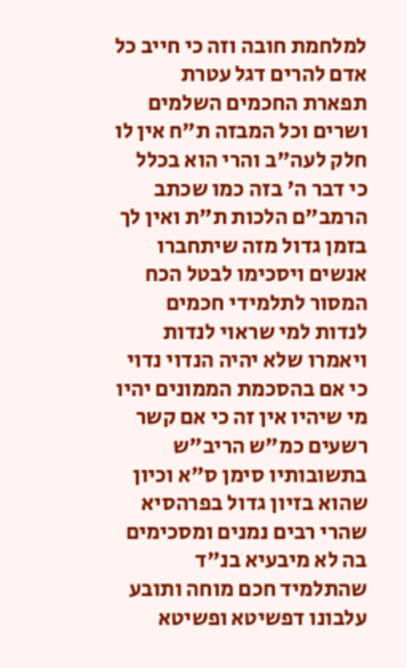למלחמת חובה וזה כי חייב כל אדם להרים דגל עטרת תפארת החכמים השלמים ושרים וכל המבזה ת"ח אין לו חלק לעה"ב והרי הוא בכלל כי דבר ה' בזה כמו שכתב הרמב"ם הלכות ת"ת ואין לך בזמן גדול מזה שיתחברו אנשים ויסכימו לבטל הכח המסור לתלמידי חכמים לנדות למי שראוי לנדות ויאמרו שלא יהיה הנדוי נדוי כי אם בהסכמת הממונים יהיו מי שיהיו אין זה כי אם קשר רשעים כמ"ש הריב"ש בתשובותיו סימן ס"א וכיון שהוא בזיון גדול בפרהסיא שהרי רבים נמנים ומסכימים בה לא מיבעיא בנ"ד שהתלמיד חכם מוחה ותובע עלבונו דפשיטא ופשיטא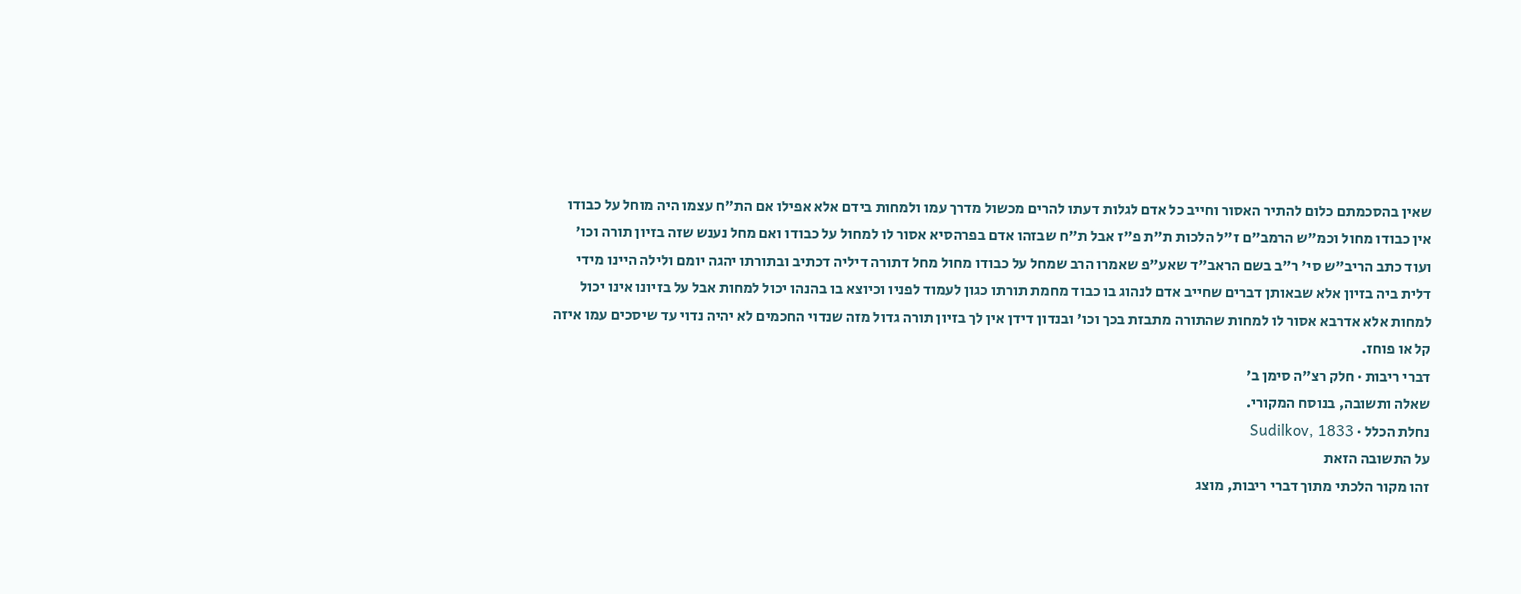שאין בהסכמתם כלום להתיר האסור וחייב כל אדם לגלות דעתו להרים מכשול מדרך עמו ולמחות בידם אלא אפילו אם הת"ח עצמו היה מוחל על כבודו אין כבודו מחול וכמ"ש הרמב"ם ז"ל הלכות ת"ת פ"ז אבל ת"ח שבזהו אדם בפרהסיא אסור לו למחול על כבודו ואם מחל נענש שזה בזיון תורה וכו' ועוד כתב הריב"ש סי' ר"ב בשם הראב"ד שאע"פ שאמרו הרב שמחל על כבודו מחול מחל דתורה דיליה דכתיב ובתורתו יהגה יומם ולילה היינו מידי דלית ביה בזיון אלא שבאותן דברים שחייב אדם לנהוג בו כבוד מחמת תורתו כגון לעמוד לפניו וכיוצא בו בהנהו יכול למחות אבל על בזיונו אינו יכול למחות אלא אדרבא אסור לו למחות שהתורה מתבזת בכך וכו' ובנדון דידן אין לך בזיון תורה גדול מזה שנדוי החכמים לא יהיה נדוי עד שיסכים עמו איזה קל או פוחז.
דברי ריבות · חלק רצ״ה סימן ב׳
שאלה ותשובה, בנוסח המקורי.
נחלת הכלל · Sudilkov, 1833
על התשובה הזאת
זהו מקור הלכתי מתוך דברי ריבות, מוצג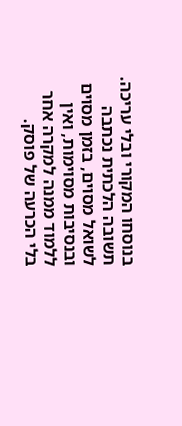בנוסחו המקורי ובלי עריכה. תשובה הלכתית נכתבה לשואל מסוים, בזמן מסוים ובנסיבות מסוימות, ואין ללמוד ממנה למקרה אחר בלי הכרעה של פוסק.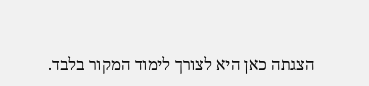הצגתה כאן היא לצורך לימוד המקור בלבד.